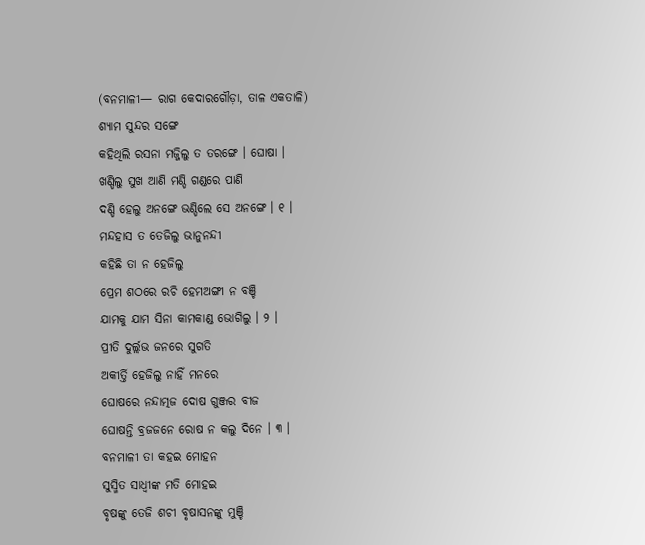(ବନମାଳୀ— ରାଗ କେଦାରଗୌଡ଼ା, ତାଳ ଏକତାଳି)
ଶ୍ୟାମ ସୁନ୍ଦର ସଙ୍ଗେ
କହିଥିଲି ରସନା ମଜ୍ଜିଲୁ ତ ତରଙ୍ଗେ । ଘୋଷା ।
ଖଣ୍ଡିଲୁ ସୁଖ ଆଣି ମଣ୍ଡି ଗଣ୍ଡରେ ପାଣି
ଦଣ୍ଡି ହେଲୁ ଅନଙ୍ଗେ ଭଣ୍ଡିଲେ ସେ ଅନଙ୍ଗେ । ୧ ।
ମନ୍ଦହାସ ତ ତେଜିଲୁ ଭାନୁନନ୍ଦୀ
କହିଛି ତା ନ ହେଜିଲୁ
ପ୍ରେମ ଶଠରେ ରଚି ହେମଅଙ୍ଗୀ ନ ବଞ୍ଚି
ଯାମକୁ ଯାମ ସିନା କାମକାଣ୍ଡ ଭୋଗିଲୁ । ୨ ।
ପ୍ରୀତି ଦୁର୍ଲ୍ଲଭ ଜନରେ ସୁଗତି
ଅକୀର୍ତ୍ତି ହେଜିଲୁ ନାହିଁ ମନରେ
ଘୋଷରେ ନନ୍ଦାତ୍ମଜ ଦୋଷ ଗୁଞ୍ଜର ବୀଜ
ଘୋଷନ୍ତି ବ୍ରଜଜନେ ରୋଷ ନ କଲୁ ଦିନେ । ୩ ।
ବନମାଳୀ ତା କହଇ ମୋହନ
ସୁସ୍ମିତ ସାଧ୍ୱୀଙ୍କ ମତି ମୋହଇ
ବୃଷଙ୍କୁ ତେଜି ଶଚୀ ବୃଷାସନଙ୍କୁ ମୁଞ୍ଚି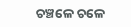ଚଞ୍ଚଳେ ଚଳେ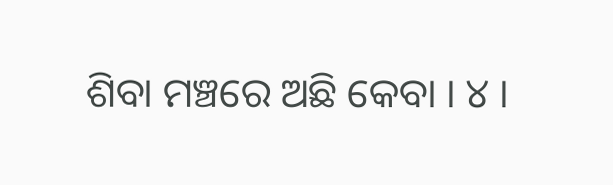ଶିବା ମଞ୍ଚରେ ଅଛି କେବା । ୪ ।